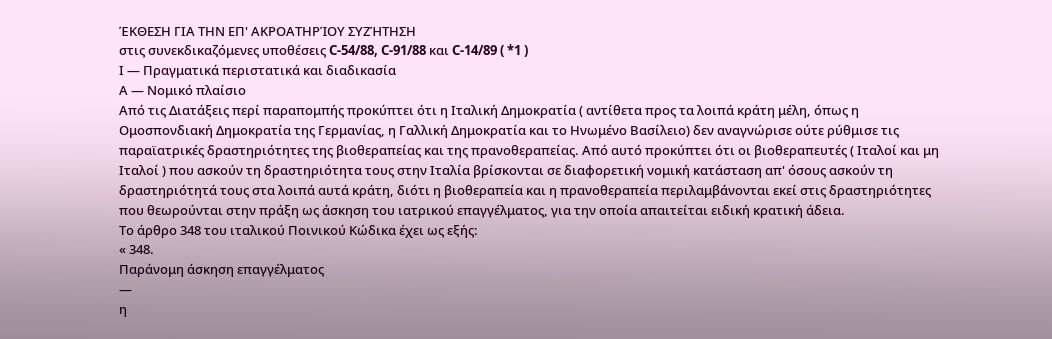ΈΚΘΕΣΗ ΓΙΑ ΤΗΝ ΕΠ' ΑΚΡΟΑΤΗΡΊΟΥ ΣΥΖΉΤΗΣΗ
στις συνεκδικαζόμενες υποθέσεις C-54/88, C-91/88 και C-14/89 ( *1 )
Ι — Πραγματικά περιστατικά και διαδικασία
Α — Νομικό πλαίσιο
Από τις Διατάξεις περί παραπομπής προκύπτει ότι η Ιταλική Δημοκρατία ( αντίθετα προς τα λοιπά κράτη μέλη, όπως η Ομοσπονδιακή Δημοκρατία της Γερμανίας, η Γαλλική Δημοκρατία και το Ηνωμένο Βασίλειο) δεν αναγνώρισε ούτε ρύθμισε τις παραϊατρικές δραστηριότητες της βιοθεραπείας και της πρανοθεραπείας. Από αυτό προκύπτει ότι οι βιοθεραπευτές ( Ιταλοί και μη Ιταλοί ) που ασκούν τη δραστηριότητα τους στην Ιταλία βρίσκονται σε διαφορετική νομική κατάσταση απ' όσους ασκούν τη δραστηριότητά τους στα λοιπά αυτά κράτη, διότι η βιοθεραπεία και η πρανοθεραπεία περιλαμβάνονται εκεί στις δραστηριότητες που θεωρούνται στην πράξη ως άσκηση του ιατρικού επαγγέλματος, για την οποία απαιτείται ειδική κρατική άδεια.
Το άρθρο 348 του ιταλικού Ποινικού Κώδικα έχει ως εξής:
« 348.
Παράνομη άσκηση επαγγέλματος
—
η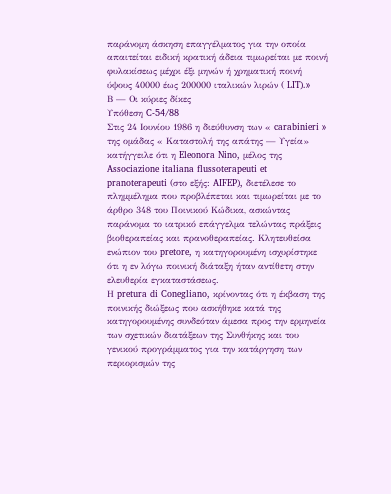παράνομη άσκηση επαγγέλματος για την οποία απαιτείται ειδική κρατική άδεια τιμωρείται με ποινή φυλακίσεως μέχρι έξι μηνών ή χρηματική ποινή ύψους 40000 έως 200000 ιταλικών λιρών ( LIT).»
Β — Οι κύριες δίκες
Υπόθεση C-54/88
Στις 24 Ιουνίου 1986 η διεύθυνση των « carabinieri » της ομάδας « Καταστολή της απάτης — Υγεία» κατήγγειλε ότι η Eleonora Nino, μέλος της Associazione italiana flussoterapeuti et pranoterapeuti (στο εξής: AIFEP), διετέλεσε το πλημμέλημα που προβλέπεται και τιμωρείται με το άρθρο 348 του Ποινικού Κώδικα, ασκώντας παράνομα το ιατρικό επάγγελμα τελώντας πράξεις βιοθεραπείας και πρανοθεραπείας. Κλητευθείσα ενώπιον του pretore, η κατηγορουμένη ισχυρίστηκε ότι η εν λόγω ποινική διάταξη ήταν αντίθετη στην ελευθερία εγκαταστάσεως.
Η pretura di Conegliano, κρίνοντας ότι η έκβαση της ποινικής διώξεως που ασκήθηκε κατά της κατηγορουμένης συνδεόταν άμεσα προς την ερμηνεία των σχετικών διατάξεων της Συνθήκης και του γενικού προγράμματος για την κατάργηση των περιορισμών της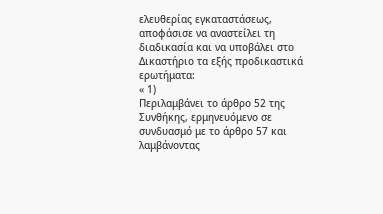ελευθερίας εγκαταστάσεως, αποφάσισε να αναστείλει τη διαδικασία και να υποβάλει στο Δικαστήριο τα εξής προδικαστικά ερωτήματα:
« 1)
Περιλαμβάνει το άρθρο 52 της Συνθήκης, ερμηνευόμενο σε συνδυασμό με το άρθρο 57 και λαμβάνοντας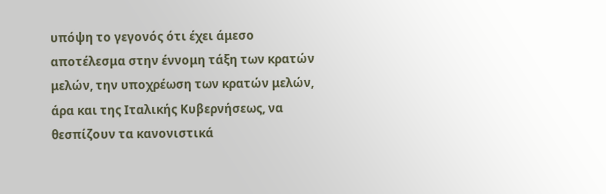υπόψη το γεγονός ότι έχει άμεσο αποτέλεσμα στην έννομη τάξη των κρατών μελών, την υποχρέωση των κρατών μελών, άρα και της Ιταλικής Κυβερνήσεως, να θεσπίζουν τα κανονιστικά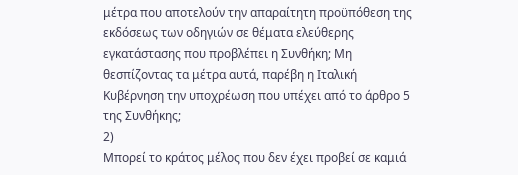μέτρα που αποτελούν την απαραίτητη προϋπόθεση της εκδόσεως των οδηγιών σε θέματα ελεύθερης εγκατάστασης που προβλέπει η Συνθήκη; Μη θεσπίζοντας τα μέτρα αυτά, παρέβη η Ιταλική Κυβέρνηση την υποχρέωση που υπέχει από το άρθρο 5 της Συνθήκης;
2)
Μπορεί το κράτος μέλος που δεν έχει προβεί σε καμιά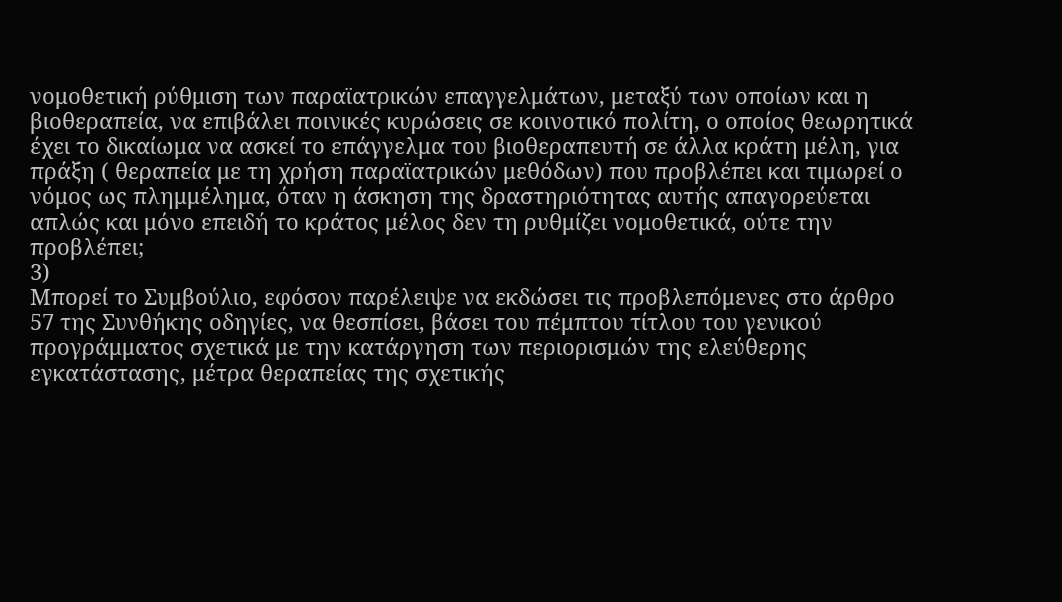νομοθετική ρύθμιση των παραϊατρικών επαγγελμάτων, μεταξύ των οποίων και η βιοθεραπεία, να επιβάλει ποινικές κυρώσεις σε κοινοτικό πολίτη, ο οποίος θεωρητικά έχει το δικαίωμα να ασκεί το επάγγελμα του βιοθεραπευτή σε άλλα κράτη μέλη, για πράξη ( θεραπεία με τη χρήση παραϊατρικών μεθόδων) που προβλέπει και τιμωρεί ο νόμος ως πλημμέλημα, όταν η άσκηση της δραστηριότητας αυτής απαγορεύεται απλώς και μόνο επειδή το κράτος μέλος δεν τη ρυθμίζει νομοθετικά, ούτε την προβλέπει;
3)
Μπορεί το Συμβούλιο, εφόσον παρέλειψε να εκδώσει τις προβλεπόμενες στο άρθρο 57 της Συνθήκης οδηγίες, να θεσπίσει, βάσει του πέμπτου τίτλου του γενικού προγράμματος σχετικά με την κατάργηση των περιορισμών της ελεύθερης εγκατάστασης, μέτρα θεραπείας της σχετικής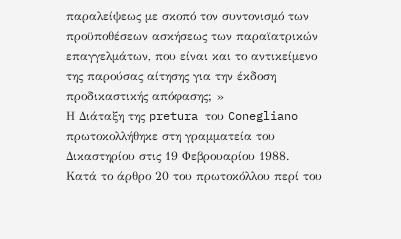παραλείψεως με σκοπό τον συντονισμό των προϋποθέσεων ασκήσεως των παραϊατρικών επαγγελμάτων, που είναι και το αντικείμενο της παρούσας αίτησης για την έκδοση προδικαστικής απόφασης; »
Η Διάταξη της pretura του Conegliano πρωτοκολλήθηκε στη γραμματεία του Δικαστηρίου στις 19 Φεβρουαρίου 1988.
Κατά το άρθρο 20 του πρωτοκόλλου περί του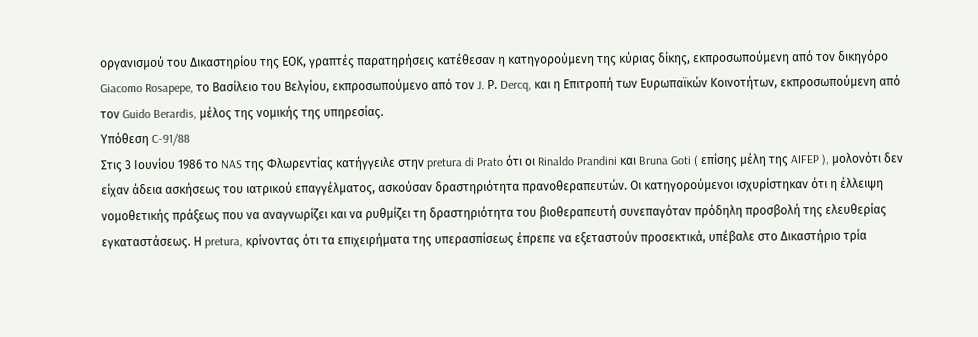οργανισμού του Δικαστηρίου της ΕΟΚ, γραπτές παρατηρήσεις κατέθεσαν η κατηγορούμενη της κύριας δίκης, εκπροσωπούμενη από τον δικηγόρο Giacomo Rosapepe, το Βασίλειο του Βελγίου, εκπροσωπούμενο από τον J. Ρ. Dercq, και η Επιτροπή των Ευρωπαϊκών Κοινοτήτων, εκπροσωπούμενη από τον Guido Berardis, μέλος της νομικής της υπηρεσίας.
Υπόθεση C-91/88
Στις 3 Ιουνίου 1986 το NAS της Φλωρεντίας κατήγγειλε στην pretura di Prato ότι οι Rinaldo Prandini και Bruna Goti ( επίσης μέλη της AIFEP ), μολονότι δεν είχαν άδεια ασκήσεως του ιατρικού επαγγέλματος, ασκούσαν δραστηριότητα πρανοθεραπευτών. Οι κατηγορούμενοι ισχυρίστηκαν ότι η έλλειψη νομοθετικής πράξεως που να αναγνωρίζει και να ρυθμίζει τη δραστηριότητα του βιοθεραπευτή συνεπαγόταν πρόδηλη προσβολή της ελευθερίας εγκαταστάσεως. Η pretura, κρίνοντας ότι τα επιχειρήματα της υπερασπίσεως έπρεπε να εξεταστούν προσεκτικά, υπέβαλε στο Δικαστήριο τρία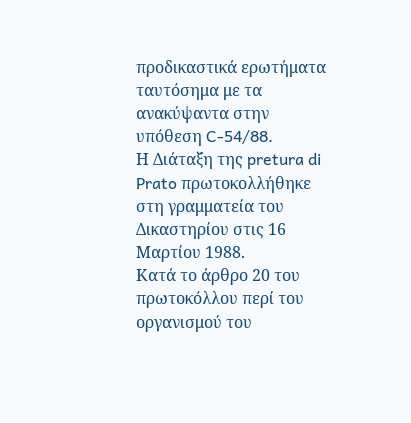προδικαστικά ερωτήματα ταυτόσημα με τα ανακύψαντα στην υπόθεση C-54/88.
Η Διάταξη της pretura di Prato πρωτοκολλήθηκε στη γραμματεία του Δικαστηρίου στις 16 Μαρτίου 1988.
Κατά το άρθρο 20 του πρωτοκόλλου περί του οργανισμού του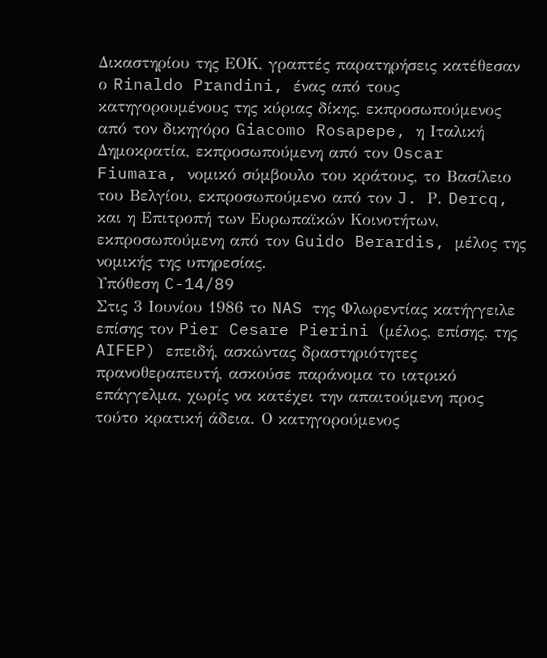Δικαστηρίου της ΕΟΚ, γραπτές παρατηρήσεις κατέθεσαν ο Rinaldo Prandini, ένας από τους κατηγορουμένους της κύριας δίκης, εκπροσωπούμενος από τον δικηγόρο Giacomo Rosapepe, η Ιταλική Δημοκρατία, εκπροσωπούμενη από τον Oscar Fiumara, νομικό σύμβουλο του κράτους, το Βασίλειο του Βελγίου, εκπροσωπούμενο από τον J. Ρ. Dercq, και η Επιτροπή των Ευρωπαϊκών Κοινοτήτων, εκπροσωπούμενη από τον Guido Berardis, μέλος της νομικής της υπηρεσίας.
Υπόθεση C-14/89
Στις 3 Ιουνίου 1986 το NAS της Φλωρεντίας κατήγγειλε επίσης τον Pier Cesare Pierini (μέλος, επίσης, της AIFEP) επειδή, ασκώντας δραστηριότητες πρανοθεραπευτή, ασκούσε παράνομα το ιατρικό επάγγελμα, χωρίς να κατέχει την απαιτούμενη προς τούτο κρατική άδεια. Ο κατηγορούμενος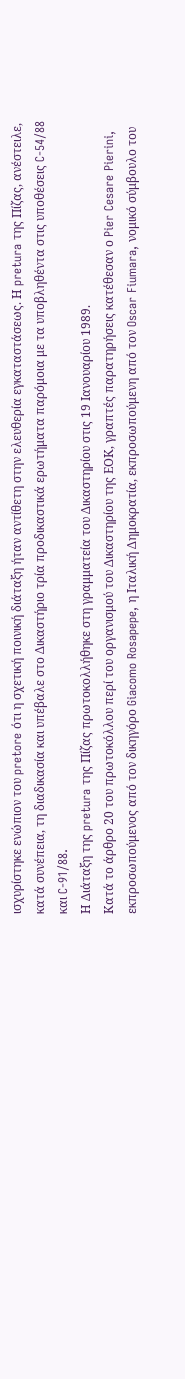ισχυρίστηκε ενώπιον του pretore ότι η σχετική ποινική διάταξη ήταν αντίθετη στην ελευθερία εγκαταστάσεως. Η pretura της Πίζας, ανέστειλε, κατά συνέπεια, τη διαδικασία και υπέβαλε στο Δικαστήριο τρία προδικαστικά ερωτήματα παρόμοια με τα υποβληθέντα στις υποθέσεις C-54/88 και C-91/88.
Η Διάταξη της pretura της Πίζας πρωτοκολλήθηκε στη γραμματεία του Δικαστηρίου στις 19 Ιανουαρίου 1989.
Κατά το άρθρο 20 του πρωτοκόλλου περί του οργανισμού του Δικαστηρίου της ΕΟΚ, γραπτές παρατηρήσεις κατέθεσαν ο Pier Cesare Pierini, εκπροσωπούμενος από τον δικηγόρο Giacomo Rosapepe, η Ιταλική Δημοκρατία, εκπροσωπούμενη από τον Oscar Fiumara, νομικό σύμβουλο του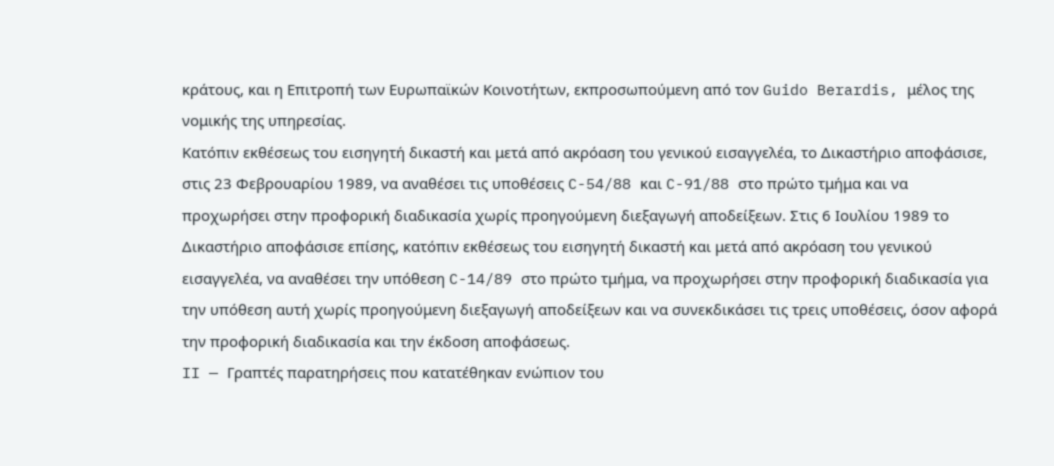κράτους, και η Επιτροπή των Ευρωπαϊκών Κοινοτήτων, εκπροσωπούμενη από τον Guido Berardis, μέλος της νομικής της υπηρεσίας.
Κατόπιν εκθέσεως του εισηγητή δικαστή και μετά από ακρόαση του γενικού εισαγγελέα, το Δικαστήριο αποφάσισε, στις 23 Φεβρουαρίου 1989, να αναθέσει τις υποθέσεις C-54/88 και C-91/88 στο πρώτο τμήμα και να προχωρήσει στην προφορική διαδικασία χωρίς προηγούμενη διεξαγωγή αποδείξεων. Στις 6 Ιουλίου 1989 το Δικαστήριο αποφάσισε επίσης, κατόπιν εκθέσεως του εισηγητή δικαστή και μετά από ακρόαση του γενικού εισαγγελέα, να αναθέσει την υπόθεση C-14/89 στο πρώτο τμήμα, να προχωρήσει στην προφορική διαδικασία για την υπόθεση αυτή χωρίς προηγούμενη διεξαγωγή αποδείξεων και να συνεκδικάσει τις τρεις υποθέσεις, όσον αφορά την προφορική διαδικασία και την έκδοση αποφάσεως.
II — Γραπτές παρατηρήσεις που κατατέθηκαν ενώπιον του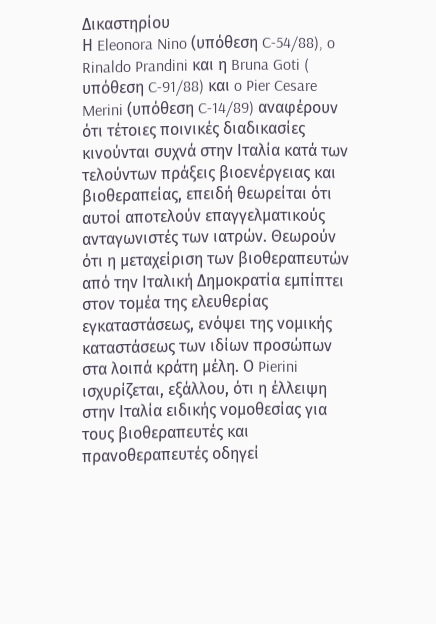Δικαστηρίου
Η Eleonora Nino (υπόθεση C-54/88), o Rinaldo Prandini και η Bruna Goti ( υπόθεση C-91/88) και o Pier Cesare Merini (υπόθεση C-14/89) αναφέρουν ότι τέτοιες ποινικές διαδικασίες κινούνται συχνά στην Ιταλία κατά των τελούντων πράξεις βιοενέργειας και βιοθεραπείας, επειδή θεωρείται ότι αυτοί αποτελούν επαγγελματικούς ανταγωνιστές των ιατρών. Θεωρούν ότι η μεταχείριση των βιοθεραπευτών από την Ιταλική Δημοκρατία εμπίπτει στον τομέα της ελευθερίας εγκαταστάσεως, ενόψει της νομικής καταστάσεως των ιδίων προσώπων στα λοιπά κράτη μέλη. Ο Pierini ισχυρίζεται, εξάλλου, ότι η έλλειψη στην Ιταλία ειδικής νομοθεσίας για τους βιοθεραπευτές και πρανοθεραπευτές οδηγεί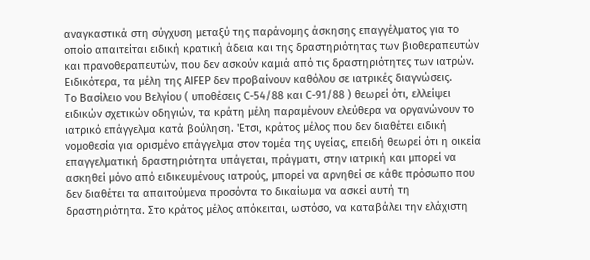αναγκαστικά στη σύγχυση μεταξύ της παράνομης άσκησης επαγγέλματος για το οποίο απαιτείται ειδική κρατική άδεια και της δραστηριότητας των βιοθεραπευτών και πρανοθεραπευτών, που δεν ασκούν καμιά από τις δραστηριότητες των ιατρών. Ειδικότερα, τα μέλη της AIFEP δεν προβαίνουν καθόλου σε ιατρικές διαγνώσεις.
Το Βασίλειο νου Βελγίου ( υποθέσεις C-54/88 και C-91/88 ) θεωρεί ότι, ελλείψει ειδικών σχετικών οδηγιών, τα κράτη μέλη παραμένουν ελεύθερα να οργανώνουν το ιατρικό επάγγελμα κατά βούληση. 'Ετσι, κράτος μέλος που δεν διαθέτει ειδική νομοθεσία για ορισμένο επάγγελμα στον τομέα της υγείας, επειδή θεωρεί ότι η οικεία επαγγελματική δραστηριότητα υπάγεται, πράγματι, στην ιατρική και μπορεί να ασκηθεί μόνο από ειδικευμένους ιατρούς, μπορεί να αρνηθεί σε κάθε πρόσωπο που δεν διαθέτει τα απαιτούμενα προσόντα το δικαίωμα να ασκεί αυτή τη δραστηριότητα. Στο κράτος μέλος απόκειται, ωστόσο, να καταβάλει την ελάχιστη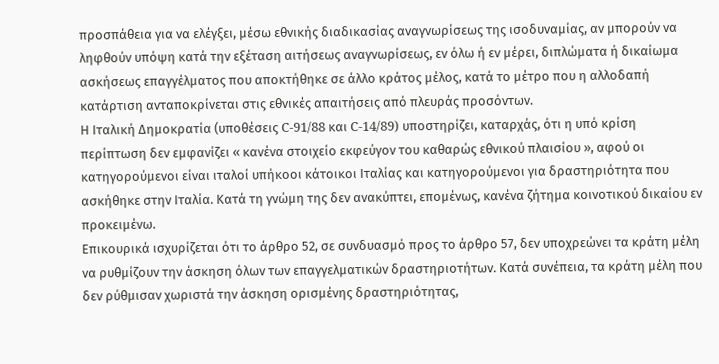προσπάθεια για να ελέγξει, μέσω εθνικής διαδικασίας αναγνωρίσεως της ισοδυναμίας, αν μπορούν να ληφθούν υπόψη κατά την εξέταση αιτήσεως αναγνωρίσεως, εν όλω ή εν μέρει, διπλώματα ή δικαίωμα ασκήσεως επαγγέλματος που αποκτήθηκε σε άλλο κράτος μέλος, κατά το μέτρο που η αλλοδαπή κατάρτιση ανταποκρίνεται στις εθνικές απαιτήσεις από πλευράς προσόντων.
Η Ιταλική Δημοκρατία (υποθέσεις C-91/88 και C-14/89) υποστηρίζει, καταρχάς, ότι η υπό κρίση περίπτωση δεν εμφανίζει « κανένα στοιχείο εκφεύγον του καθαρώς εθνικού πλαισίου », αφού οι κατηγορούμενοι είναι ιταλοί υπήκοοι κάτοικοι Ιταλίας και κατηγορούμενοι για δραστηριότητα που ασκήθηκε στην Ιταλία. Κατά τη γνώμη της δεν ανακύπτει, επομένως, κανένα ζήτημα κοινοτικού δικαίου εν προκειμένω.
Επικουρικά ισχυρίζεται ότι το άρθρο 52, σε συνδυασμό προς το άρθρο 57, δεν υποχρεώνει τα κράτη μέλη να ρυθμίζουν την άσκηση όλων των επαγγελματικών δραστηριοτήτων. Κατά συνέπεια, τα κράτη μέλη που δεν ρύθμισαν χωριστά την άσκηση ορισμένης δραστηριότητας,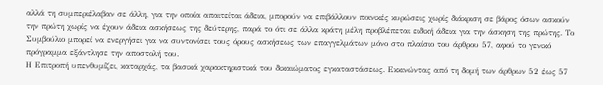αλλά τη συμπεριέλαβαν σε άλλη, για την οποία απαιτείται άδεια, μπορούν να επιβάλλουν ποινικές κυρώσεις χωρίς διάκριση σε βάρος όσων ασκούν την πρώτη χωρίς να έχουν άδεια ασκήσεως της δεύτερης, παρά το ότι σε άλλα κράτη μέλη προβλέπεται ειδική άδεια για την άσκηση της πρώτης. Το Συμβούλιο μπορεί να ενεργήσει για να συντονίσει τους όρους ασκήσεως των επαγγελμάτων μόνο στο πλαίσιο του άρθρου 57, αφού το γενικό πρόγραμμα εξάντλησε την αποστολή του.
Η Επιτροπή υπενθυμίζει, καταρχάς, τα βασικά χαρακτηριστικά του δικαιώματος εγκαταστάσεως. Εκκινώντας από τη δομή των άρθρων 52 έως 57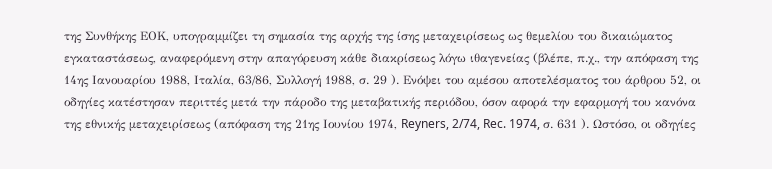της Συνθήκης ΕΟΚ, υπογραμμίζει τη σημασία της αρχής της ίσης μεταχειρίσεως ως θεμελίου του δικαιώματος εγκαταστάσεως, αναφερόμενη στην απαγόρευση κάθε διακρίσεως λόγω ιθαγενείας (βλέπε, π.χ., την απόφαση της 14ης Ιανουαρίου 1988, Ιταλία, 63/86, Συλλογή 1988, σ. 29 ). Ενόψει του αμέσου αποτελέσματος του άρθρου 52, οι οδηγίες κατέστησαν περιττές μετά την πάροδο της μεταβατικής περιόδου, όσον αφορά την εφαρμογή του κανόνα της εθνικής μεταχειρίσεως (απόφαση της 21ης Ιουνίου 1974, Reyners, 2/74, Rec. 1974, σ. 631 ). Ωστόσο, οι οδηγίες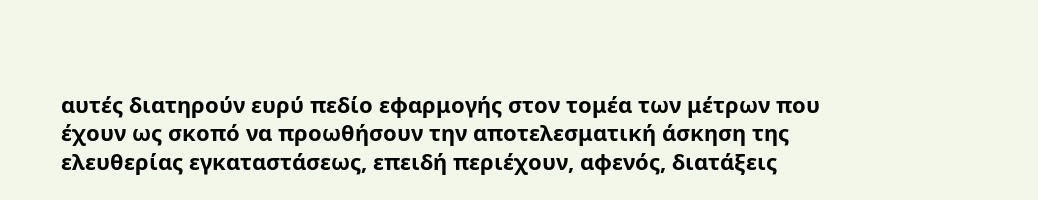αυτές διατηρούν ευρύ πεδίο εφαρμογής στον τομέα των μέτρων που έχουν ως σκοπό να προωθήσουν την αποτελεσματική άσκηση της ελευθερίας εγκαταστάσεως, επειδή περιέχουν, αφενός, διατάξεις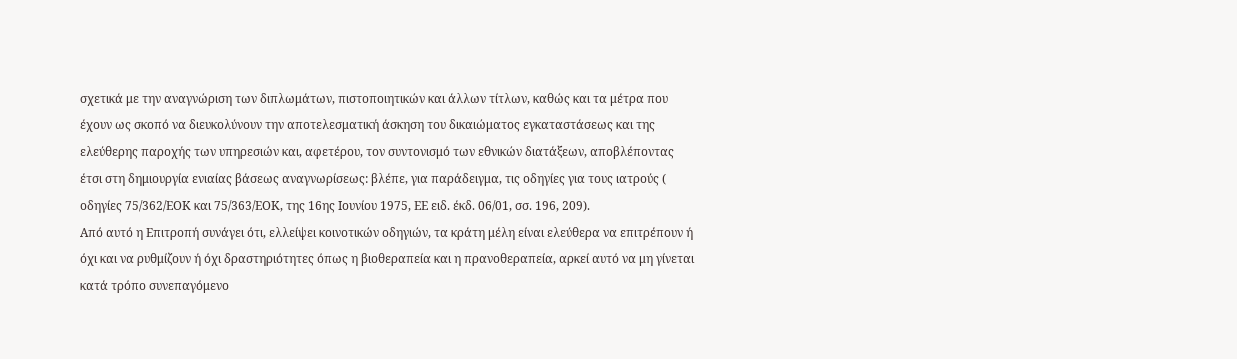σχετικά με την αναγνώριση των διπλωμάτων, πιστοποιητικών και άλλων τίτλων, καθώς και τα μέτρα που έχουν ως σκοπό να διευκολύνουν την αποτελεσματική άσκηση του δικαιώματος εγκαταστάσεως και της ελεύθερης παροχής των υπηρεσιών και, αφετέρου, τον συντονισμό των εθνικών διατάξεων, αποβλέποντας έτσι στη δημιουργία ενιαίας βάσεως αναγνωρίσεως: βλέπε, για παράδειγμα, τις οδηγίες για τους ιατρούς ( οδηγίες 75/362/ΕΟΚ και 75/363/ΕΟΚ, της 16ης Ιουνίου 1975, ΕΕ ειδ. έκδ. 06/01, σσ. 196, 209).
Από αυτό η Επιτροπή συνάγει ότι, ελλείψει κοινοτικών οδηγιών, τα κράτη μέλη είναι ελεύθερα να επιτρέπουν ή όχι και να ρυθμίζουν ή όχι δραστηριότητες όπως η βιοθεραπεία και η πρανοθεραπεία, αρκεί αυτό να μη γίνεται κατά τρόπο συνεπαγόμενο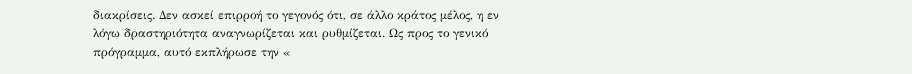διακρίσεις. Δεν ασκεί επιρροή το γεγονός ότι, σε άλλο κράτος μέλος, η εν λόγω δραστηριότητα αναγνωρίζεται και ρυθμίζεται. Ως προς το γενικό πρόγραμμα, αυτό εκπλήρωσε την «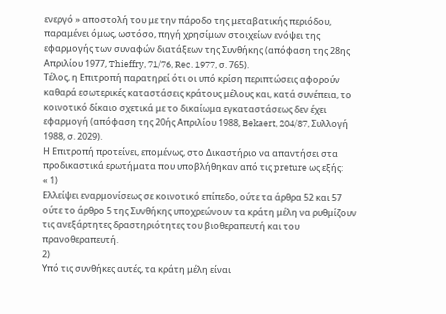ενεργό » αποστολή του με την πάροδο της μεταβατικής περιόδου, παραμένει όμως, ωστόσο, πηγή χρησίμων στοιχείων ενόψει της εφαρμογής των συναφών διατάξεων της Συνθήκης (απόφαση της 28ης Απριλίου 1977, Thieffry, 71/76, Rec. 1977, σ. 765).
Τέλος, η Επιτροπή παρατηρεί ότι οι υπό κρίση περιπτώσεις αφορούν καθαρά εσωτερικές καταστάσεις κράτους μέλους και, κατά συνέπεια, το κοινοτικό δίκαιο σχετικά με το δικαίωμα εγκαταστάσεως δεν έχει εφαρμογή (απόφαση της 20ής Απριλίου 1988, Bekaert, 204/87, Συλλογή 1988, σ. 2029).
Η Επιτροπή προτείνει, επομένως, στο Δικαστήριο να απαντήσει στα προδικαστικά ερωτήματα που υποβλήθηκαν από τις preture ως εξής:
« 1)
Ελλείψει εναρμονίσεως σε κοινοτικό επίπεδο, ούτε τα άρθρα 52 και 57 ούτε το άρθρο 5 της Συνθήκης υποχρεώνουν τα κράτη μέλη να ρυθμίζουν τις ανεξάρτητες δραστηριότητες του βιοθεραπευτή και του πρανοθεραπευτή.
2)
Υπό τις συνθήκες αυτές, τα κράτη μέλη είναι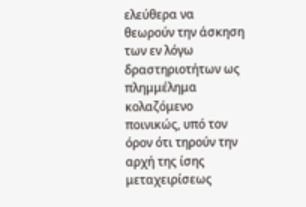ελεύθερα να θεωρούν την άσκηση των εν λόγω δραστηριοτήτων ως πλημμέλημα κολαζόμενο ποινικώς, υπό τον όρον ότι τηρούν την αρχή της ίσης μεταχειρίσεως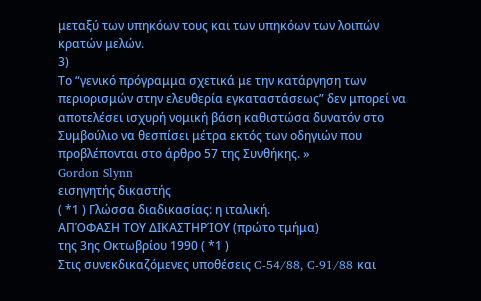μεταξύ των υπηκόων τους και των υπηκόων των λοιπών κρατών μελών.
3)
Το “γενικό πρόγραμμα σχετικά με την κατάργηση των περιορισμών στην ελευθερία εγκαταστάσεως” δεν μπορεί να αποτελέσει ισχυρή νομική βάση καθιστώσα δυνατόν στο Συμβούλιο να θεσπίσει μέτρα εκτός των οδηγιών που προβλέπονται στο άρθρο 57 της Συνθήκης. »
Gordon Slynn
εισηγητής δικαστής
( *1 ) Γλώσσα διαδικασίας: η ιταλική.
ΑΠΌΦΑΣΗ ΤΟΥ ΔΙΚΑΣΤΗΡΊΟΥ (πρώτο τμήμα)
της 3ης Οκτωβρίου 1990 ( *1 )
Στις συνεκδικαζόμενες υποθέσεις C-54/88, C-91/88 και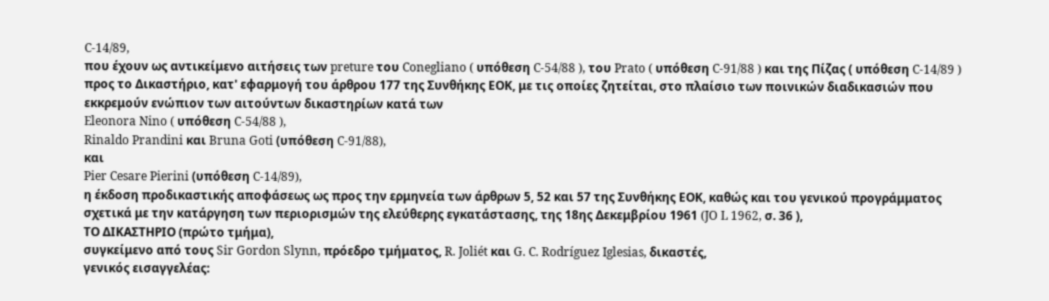C-14/89,
που έχουν ως αντικείμενο αιτήσεις των preture του Conegliano ( υπόθεση C-54/88 ), του Prato ( υπόθεση C-91/88 ) και της Πίζας ( υπόθεση C-14/89 ) προς το Δικαστήριο, κατ' εφαρμογή του άρθρου 177 της Συνθήκης ΕΟΚ, με τις οποίες ζητείται, στο πλαίσιο των ποινικών διαδικασιών που εκκρεμούν ενώπιον των αιτούντων δικαστηρίων κατά των
Eleonora Nino ( υπόθεση C-54/88 ),
Rinaldo Prandini και Bruna Goti (υπόθεση C-91/88),
και
Pier Cesare Pierini (υπόθεση C-14/89),
η έκδοση προδικαστικής αποφάσεως ως προς την ερμηνεία των άρθρων 5, 52 και 57 της Συνθήκης ΕΟΚ, καθώς και του γενικού προγράμματος σχετικά με την κατάργηση των περιορισμών της ελεύθερης εγκατάστασης, της 18ης Δεκεμβρίου 1961 (JO L 1962, σ. 36 ),
ΤΟ ΔΙΚΑΣΤΗΡΙΟ (πρώτο τμήμα),
συγκείμενο από τους Sir Gordon Slynn, πρόεδρο τμήματος, R. Joliét και G. C. Rodríguez Iglesias, δικαστές,
γενικός εισαγγελέας: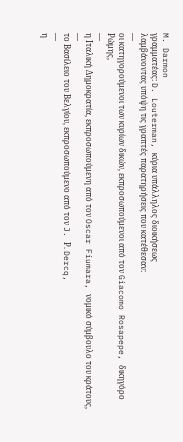M. Darmon
γραμματέας: D. Louterman, κύρια υπάλληλος διοικήσεως
λαμβάνοντας υπόψη τις γραπτές παρατηρήσεις που κατέθεσαν:
—
οι κατηγορούμενοι των κυρίων δικών, εκπροσωπούμενοι από τον Giacomo Rosapepe, δικηγόρο Ρώμης,
—
η Ιταλική Δημοκρατία, εκπροσωπούμενη από τον Oscar Fiumara, νομικό σύμβουλο του κράτους,
—
το Βασίλειο του Βελγίου, εκπροσωπούμενο από τον J. Ρ. Dercq,
—
η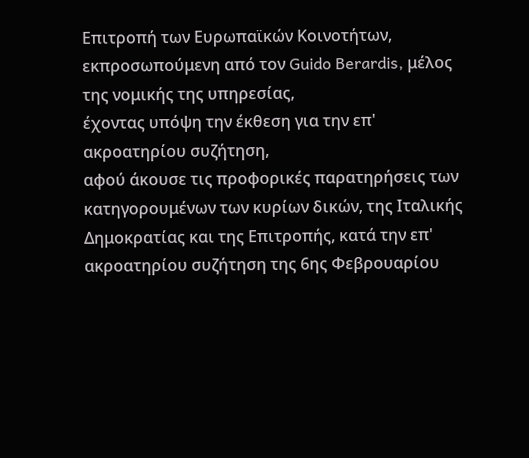Επιτροπή των Ευρωπαϊκών Κοινοτήτων, εκπροσωπούμενη από τον Guido Berardis, μέλος της νομικής της υπηρεσίας,
έχοντας υπόψη την έκθεση για την επ' ακροατηρίου συζήτηση,
αφού άκουσε τις προφορικές παρατηρήσεις των κατηγορουμένων των κυρίων δικών, της Ιταλικής Δημοκρατίας και της Επιτροπής, κατά την επ' ακροατηρίου συζήτηση της 6ης Φεβρουαρίου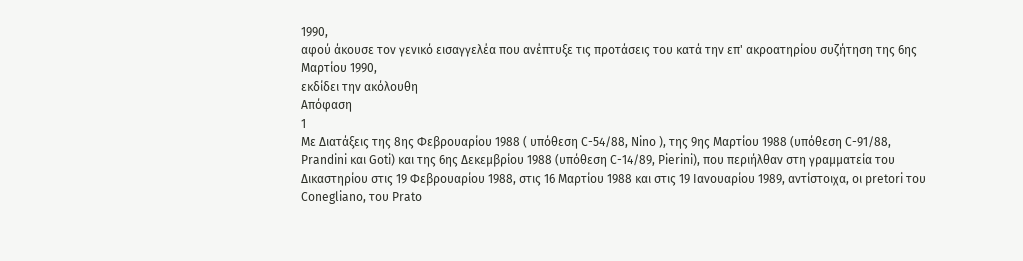1990,
αφού άκουσε τον γενικό εισαγγελέα που ανέπτυξε τις προτάσεις του κατά την επ' ακροατηρίου συζήτηση της 6ης Μαρτίου 1990,
εκδίδει την ακόλουθη
Απόφαση
1
Με Διατάξεις της 8ης Φεβρουαρίου 1988 ( υπόθεση C-54/88, Nino ), της 9ης Μαρτίου 1988 (υπόθεση C-91/88, Prandini και Goti) και της 6ης Δεκεμβρίου 1988 (υπόθεση C-14/89, Pierini), που περιήλθαν στη γραμματεία του Δικαστηρίου στις 19 Φεβρουαρίου 1988, στις 16 Μαρτίου 1988 και στις 19 Ιανουαρίου 1989, αντίστοιχα, οι pretori του Conegliano, του Prato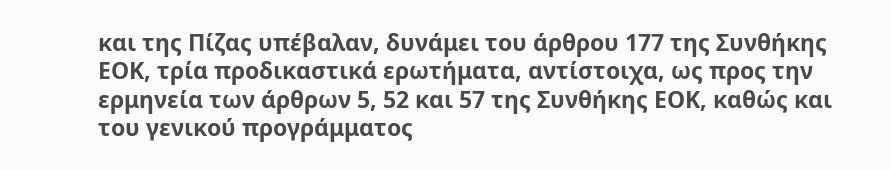και της Πίζας υπέβαλαν, δυνάμει του άρθρου 177 της Συνθήκης ΕΟΚ, τρία προδικαστικά ερωτήματα, αντίστοιχα, ως προς την ερμηνεία των άρθρων 5, 52 και 57 της Συνθήκης ΕΟΚ, καθώς και του γενικού προγράμματος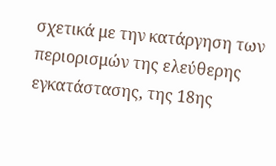σχετικά με την κατάργηση των περιορισμών της ελεύθερης εγκατάστασης, της 18ης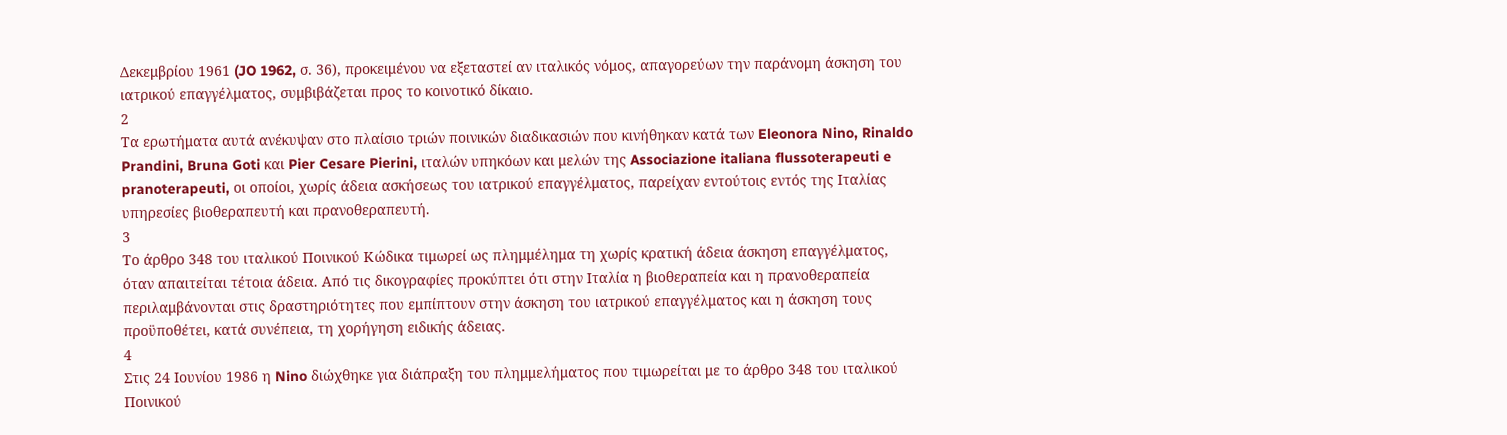Δεκεμβρίου 1961 (JO 1962, σ. 36), προκειμένου να εξεταστεί αν ιταλικός νόμος, απαγορεύων την παράνομη άσκηση του ιατρικού επαγγέλματος, συμβιβάζεται προς το κοινοτικό δίκαιο.
2
Τα ερωτήματα αυτά ανέκυψαν στο πλαίσιο τριών ποινικών διαδικασιών που κινήθηκαν κατά των Eleonora Nino, Rinaldo Prandini, Bruna Goti και Pier Cesare Pierini, ιταλών υπηκόων και μελών της Associazione italiana flussoterapeuti e pranoterapeuti, οι οποίοι, χωρίς άδεια ασκήσεως του ιατρικού επαγγέλματος, παρείχαν εντούτοις εντός της Ιταλίας υπηρεσίες βιοθεραπευτή και πρανοθεραπευτή.
3
Το άρθρο 348 του ιταλικού Ποινικού Κώδικα τιμωρεί ως πλημμέλημα τη χωρίς κρατική άδεια άσκηση επαγγέλματος, όταν απαιτείται τέτοια άδεια. Από τις δικογραφίες προκύπτει ότι στην Ιταλία η βιοθεραπεία και η πρανοθεραπεία περιλαμβάνονται στις δραστηριότητες που εμπίπτουν στην άσκηση του ιατρικού επαγγέλματος και η άσκηση τους προϋποθέτει, κατά συνέπεια, τη χορήγηση ειδικής άδειας.
4
Στις 24 Ιουνίου 1986 η Nino διώχθηκε για διάπραξη του πλημμελήματος που τιμωρείται με το άρθρο 348 του ιταλικού Ποινικού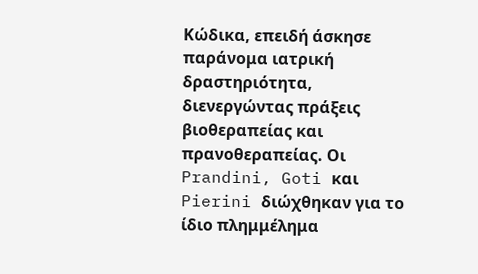Κώδικα, επειδή άσκησε παράνομα ιατρική δραστηριότητα, διενεργώντας πράξεις βιοθεραπείας και πρανοθεραπείας. Οι Prandini, Goti και Pierini διώχθηκαν για το ίδιο πλημμέλημα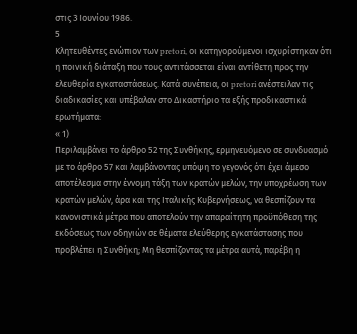στις 3 Ιουνίου 1986.
5
Κλητευθέντες ενώπιον των pretori, οι κατηγορούμενοι ισχυρίστηκαν ότι η ποινική διάταξη που τους αντιτάσσεται είναι αντίθετη προς την ελευθερία εγκαταστάσεως. Κατά συνέπεια, οι pretori ανέστειλαν τις διαδικασίες και υπέβαλαν στο Δικαστήριο τα εξής προδικαστικά ερωτήματα:
« 1)
Περιλαμβάνει το άρθρο 52 της Συνθήκης, ερμηνευόμενο σε συνδυασμό με το άρθρο 57 και λαμβάνοντας υπόψη το γεγονός ότι έχει άμεσο αποτέλεσμα στην έννομη τάξη των κρατών μελών, την υποχρέωση των κρατών μελών, άρα και της Ιταλικής Κυβερνήσεως, να θεσπίζουν τα κανονιστικά μέτρα που αποτελούν την απαραίτητη προϋπόθεση της εκδόσεως των οδηγιών σε θέματα ελεύθερης εγκατάστασης που προβλέπει η Συνθήκη; Μη θεσπίζοντας τα μέτρα αυτά, παρέβη η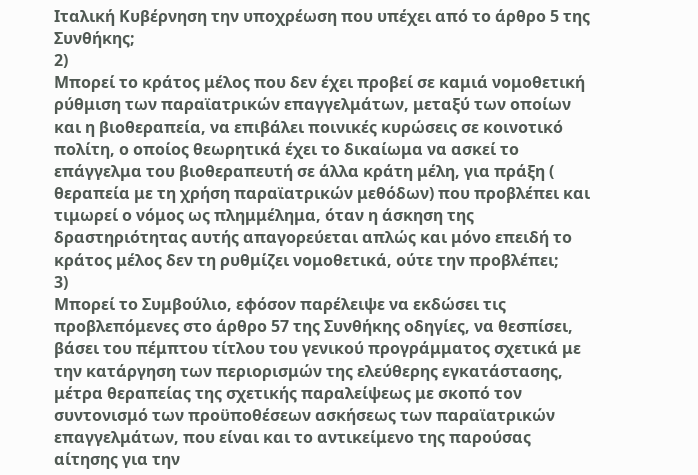Ιταλική Κυβέρνηση την υποχρέωση που υπέχει από το άρθρο 5 της Συνθήκης;
2)
Μπορεί το κράτος μέλος που δεν έχει προβεί σε καμιά νομοθετική ρύθμιση των παραϊατρικών επαγγελμάτων, μεταξύ των οποίων και η βιοθεραπεία, να επιβάλει ποινικές κυρώσεις σε κοινοτικό πολίτη, ο οποίος θεωρητικά έχει το δικαίωμα να ασκεί το επάγγελμα του βιοθεραπευτή σε άλλα κράτη μέλη, για πράξη ( θεραπεία με τη χρήση παραϊατρικών μεθόδων) που προβλέπει και τιμωρεί ο νόμος ως πλημμέλημα, όταν η άσκηση της δραστηριότητας αυτής απαγορεύεται απλώς και μόνο επειδή το κράτος μέλος δεν τη ρυθμίζει νομοθετικά, ούτε την προβλέπει;
3)
Μπορεί το Συμβούλιο, εφόσον παρέλειψε να εκδώσει τις προβλεπόμενες στο άρθρο 57 της Συνθήκης οδηγίες, να θεσπίσει, βάσει του πέμπτου τίτλου του γενικού προγράμματος σχετικά με την κατάργηση των περιορισμών της ελεύθερης εγκατάστασης, μέτρα θεραπείας της σχετικής παραλείψεως με σκοπό τον συντονισμό των προϋποθέσεων ασκήσεως των παραϊατρικών επαγγελμάτων, που είναι και το αντικείμενο της παρούσας αίτησης για την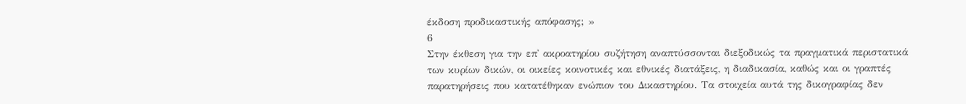έκδοση προδικαστικής απόφασης; »
6
Στην έκθεση για την επ' ακροατηρίου συζήτηση αναπτύσσονται διεξοδικώς τα πραγματικά περιστατικά των κυρίων δικών, οι οικείες κοινοτικές και εθνικές διατάξεις, η διαδικασία, καθώς και οι γραπτές παρατηρήσεις που κατατέθηκαν ενώπιον του Δικαστηρίου. Τα στοιχεία αυτά της δικογραφίας δεν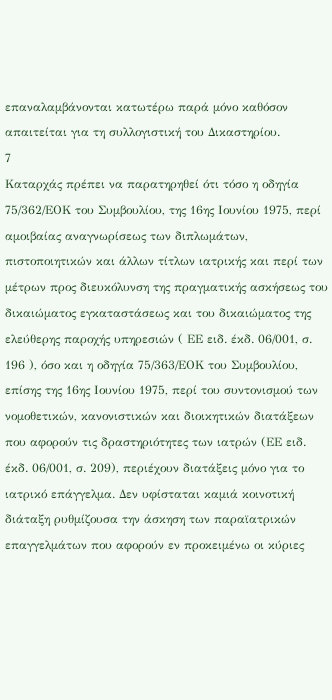επαναλαμβάνονται κατωτέρω παρά μόνο καθόσον απαιτείται για τη συλλογιστική του Δικαστηρίου.
7
Καταρχάς πρέπει να παρατηρηθεί ότι τόσο η οδηγία 75/362/ΕΟΚ του Συμβουλίου, της 16ης Ιουνίου 1975, περί αμοιβαίας αναγνωρίσεως των διπλωμάτων, πιστοποιητικών και άλλων τίτλων ιατρικής και περί των μέτρων προς διευκόλυνση της πραγματικής ασκήσεως του δικαιώματος εγκαταστάσεως και του δικαιώματος της ελεύθερης παροχής υπηρεσιών ( ΕΕ ειδ. έκδ. 06/001, σ. 196 ), όσο και η οδηγία 75/363/ΕΟΚ του Συμβουλίου, επίσης της 16ης Ιουνίου 1975, περί του συντονισμού των νομοθετικών, κανονιστικών και διοικητικών διατάξεων που αφορούν τις δραστηριότητες των ιατρών (ΕΕ ειδ. έκδ. 06/001, σ. 209), περιέχουν διατάξεις μόνο για το ιατρικό επάγγελμα. Δεν υφίσταται καμιά κοινοτική διάταξη ρυθμίζουσα την άσκηση των παραϊατρικών επαγγελμάτων που αφορούν εν προκειμένω οι κύριες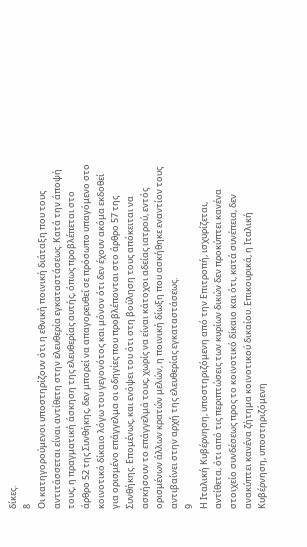δίκες.
8
Οι κατηγορούμενοι υποστηρίζουν ότι η εθνική ποινική διάταξη που τους αντιτάσσεται είναι αντίθετη στην ελευθερία εγκαταστάσεως. Κατά την άποψή τους, η πραγματική άσκηση της ελευθερίας αυτής, όπως προβλέπεται στο άρθρο 52 της Συνθήκης, δεν μπορεί να απαγορευθεί σε πρόσωπο υπαγόμενο στο κοινοτικό δίκαιο λόγω του γεγονότος και μόνον ότι δεν έχουν ακόμα εκδοθεί για ορισμένο επάγγελμα οι οδηγίες που προβλέπονται στο άρθρο 57 της Συνθήκης. Επομένως, και ενόψει του ότι στη βούληση τους απόκειται να ασκήσουν το επάγγελμά τους, χωρίς να είναι κάτοχοι αδείας ιατρού, εντός ορισμένων άλλων κρατών μελών, η ποινική δίωξη που ασκήθηκε εναντίον τους αντιβαίνει στην αρχή της ελευθερίας εγκαταστάσεως.
9
Η Ιταλική Κυβέρνηση, υποστηριζόμενη από την Επιτροπή, ισχυρίζεται, αντίθετα, ότι από τις περιπτώσεις των κυρίων δικών δεν προκύπτει κανένα στοιχείο συνδέσεως προς το κοινοτικό δίκαιο και ότι, κατά συνέπεια, δεν ανακύπτει κανένα ζήτημα κοινοτικού δικαίου. Επικουρικά, η Ιταλική Κυβέρνηση, υποστηριζόμενη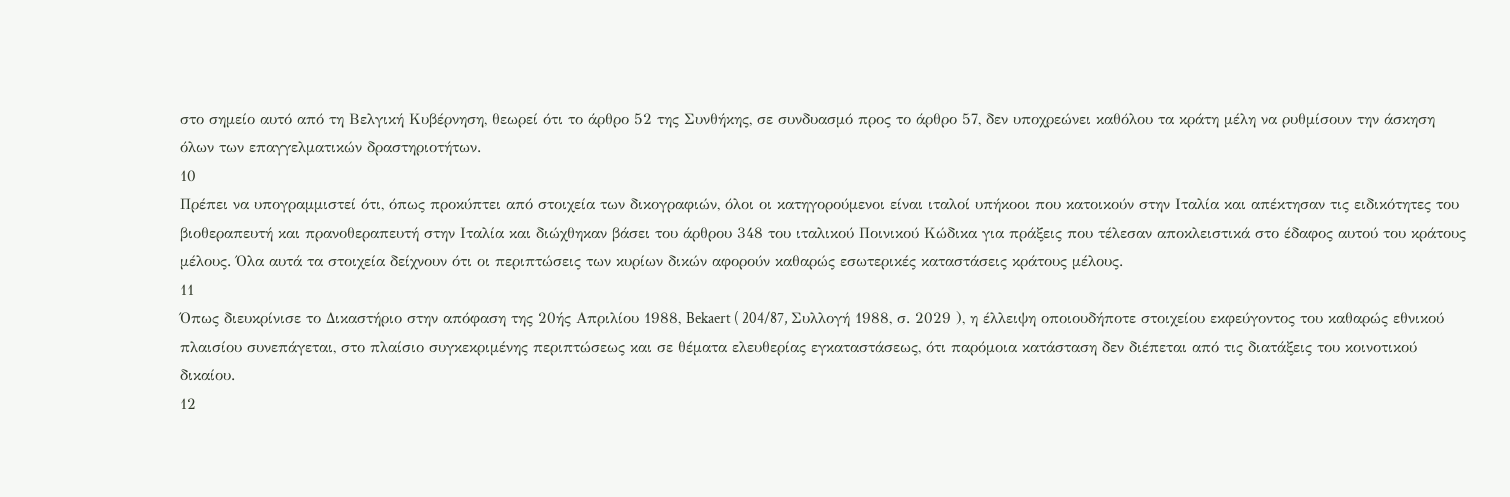στο σημείο αυτό από τη Βελγική Κυβέρνηση, θεωρεί ότι το άρθρο 52 της Συνθήκης, σε συνδυασμό προς το άρθρο 57, δεν υποχρεώνει καθόλου τα κράτη μέλη να ρυθμίσουν την άσκηση όλων των επαγγελματικών δραστηριοτήτων.
10
Πρέπει να υπογραμμιστεί ότι, όπως προκύπτει από στοιχεία των δικογραφιών, όλοι οι κατηγορούμενοι είναι ιταλοί υπήκοοι που κατοικούν στην Ιταλία και απέκτησαν τις ειδικότητες του βιοθεραπευτή και πρανοθεραπευτή στην Ιταλία και διώχθηκαν βάσει του άρθρου 348 του ιταλικού Ποινικού Κώδικα για πράξεις που τέλεσαν αποκλειστικά στο έδαφος αυτού του κράτους μέλους. Όλα αυτά τα στοιχεία δείχνουν ότι οι περιπτώσεις των κυρίων δικών αφορούν καθαρώς εσωτερικές καταστάσεις κράτους μέλους.
11
Όπως διευκρίνισε το Δικαστήριο στην απόφαση της 20ής Απριλίου 1988, Bekaert ( 204/87, Συλλογή 1988, σ. 2029 ), η έλλειψη οποιουδήποτε στοιχείου εκφεύγοντος του καθαρώς εθνικού πλαισίου συνεπάγεται, στο πλαίσιο συγκεκριμένης περιπτώσεως και σε θέματα ελευθερίας εγκαταστάσεως, ότι παρόμοια κατάσταση δεν διέπεται από τις διατάξεις του κοινοτικού δικαίου.
12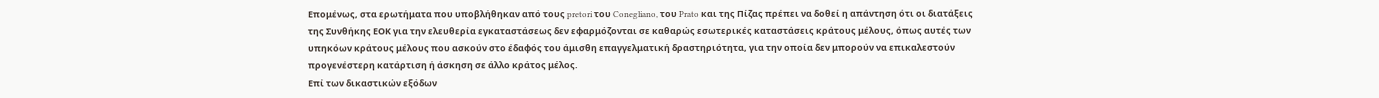Επομένως, στα ερωτήματα που υποβλήθηκαν από τους pretori του Conegliano, του Prato και της Πίζας πρέπει να δοθεί η απάντηση ότι οι διατάξεις της Συνθήκης ΕΟΚ για την ελευθερία εγκαταστάσεως δεν εφαρμόζονται σε καθαρώς εσωτερικές καταστάσεις κράτους μέλους, όπως αυτές των υπηκόων κράτους μέλους που ασκούν στο έδαφός του άμισθη επαγγελματική δραστηριότητα, για την οποία δεν μπορούν να επικαλεστούν προγενέστερη κατάρτιση ή άσκηση σε άλλο κράτος μέλος.
Επί των δικαστικών εξόδων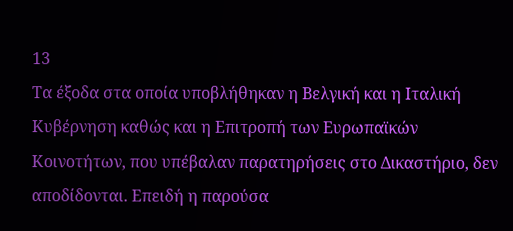13
Τα έξοδα στα οποία υποβλήθηκαν η Βελγική και η Ιταλική Κυβέρνηση καθώς και η Επιτροπή των Ευρωπαϊκών Κοινοτήτων, που υπέβαλαν παρατηρήσεις στο Δικαστήριο, δεν αποδίδονται. Επειδή η παρούσα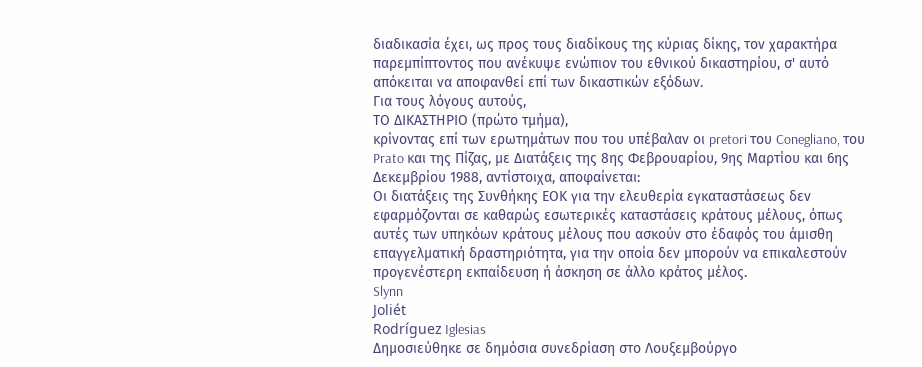διαδικασία έχει, ως προς τους διαδίκους της κύριας δίκης, τον χαρακτήρα παρεμπίπτοντος που ανέκυψε ενώπιον του εθνικού δικαστηρίου, σ' αυτό απόκειται να αποφανθεί επί των δικαστικών εξόδων.
Για τους λόγους αυτούς,
ΤΟ ΔΙΚΑΣΤΗΡΙΟ (πρώτο τμήμα),
κρίνοντας επί των ερωτημάτων που του υπέβαλαν οι pretori του Conegliano, του Prato και της Πίζας, με Διατάξεις της 8ης Φεβρουαρίου, 9ης Μαρτίου και 6ης Δεκεμβρίου 1988, αντίστοιχα, αποφαίνεται:
Οι διατάξεις της Συνθήκης ΕΟΚ για την ελευθερία εγκαταστάσεως δεν εφαρμόζονται σε καθαρώς εσωτερικές καταστάσεις κράτους μέλους, όπως αυτές των υπηκόων κράτους μέλους που ασκούν στο έδαφός του άμισθη επαγγελματική δραστηριότητα, για την οποία δεν μπορούν να επικαλεστούν προγενέστερη εκπαίδευση ή άσκηση σε άλλο κράτος μέλος.
Slynn
Joliét
Rodríguez Iglesias
Δημοσιεύθηκε σε δημόσια συνεδρίαση στο Λουξεμβούργο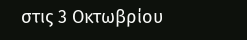στις 3 Οκτωβρίου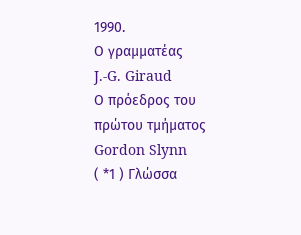1990.
Ο γραμματέας
J.-G. Giraud
Ο πρόεδρος του πρώτου τμήματος
Gordon Slynn
( *1 ) Γλώσσα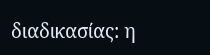διαδικασίας: η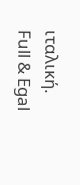ιταλική.
Full & Egal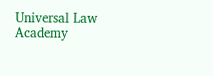Universal Law Academy